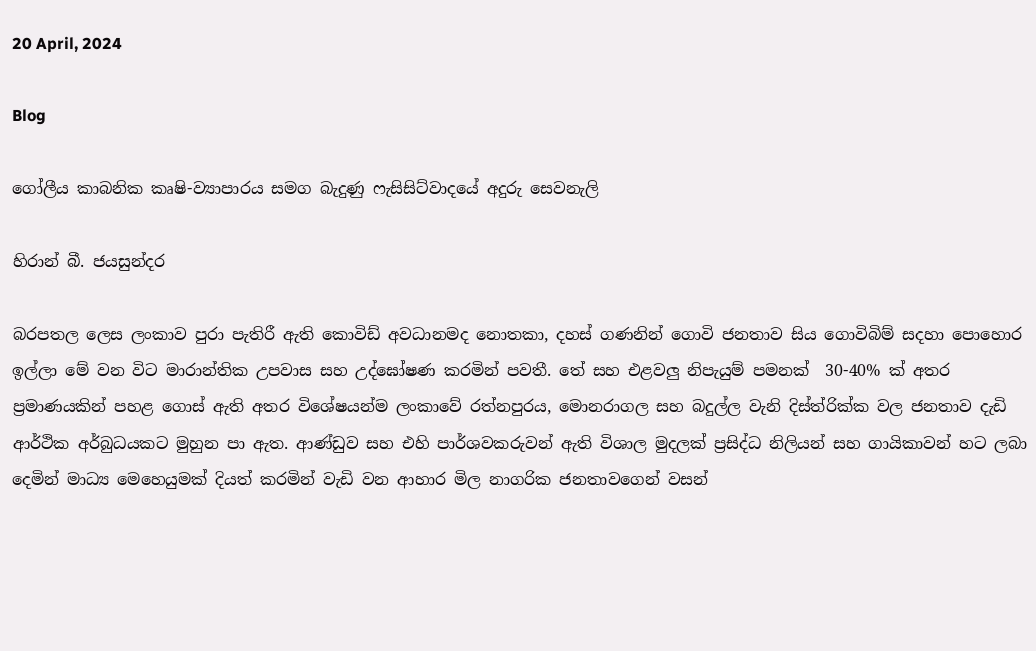20 April, 2024

Blog

ගෝලීය කාබනික කෘෂි-ව්‍යාපාරය සමග බැදුණු ෆැසිසිට්වාදයේ අදුරු සෙවනැලි

හිරාන් බී. ජයසුන්දර

බරපතල ලෙස ලංකාව පුරා පැතිරී ඇති කොවිඩ් අවධානමද නොතකා, දහස් ගණනින් ගොවි ජනතාව සිය ගොවිබිම් සදහා පොහොර ඉල්ලා මේ වන විට මාරාන්තික උපවාස සහ උද්ඝෝෂණ කරමින් පවතී. තේ සහ එළවලු නිපැයුම් පමනක්  30-40% ක් අතර ප්‍රමාණයකින් පහළ ගොස් ඇති අතර විශේෂයන්ම ලංකාවේ රත්නපුරය, මොනරාගල සහ බදුල්ල වැනි දිස්ත්රික්ක වල ජනතාව දැඩි ආර්ථික අර්බුධයකට මුහුන පා ඇත. ආණ්ඩුව සහ එහි පාර්ශවකරුවන් ඇති විශාල මුදලක් ප්‍රසිද්ධ නිලියන් සහ ගායිකාවන් හට ලබා දෙමින් මාධ්‍ය මෙහෙයුමක් දියත් කරමින් වැඩි වන ආහාර මිල නාගරික ජනතාවගෙන් වසන්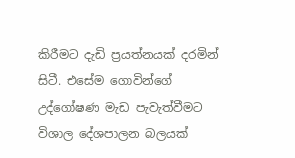කිරීමට දැඩි ප්‍රයත්නයක් දරමින් සිටී. එසේම ගොවින්ගේ උද්ගෝෂණ මැඩ පැවැත්වීමට විශාල දේශපාලන බලයක්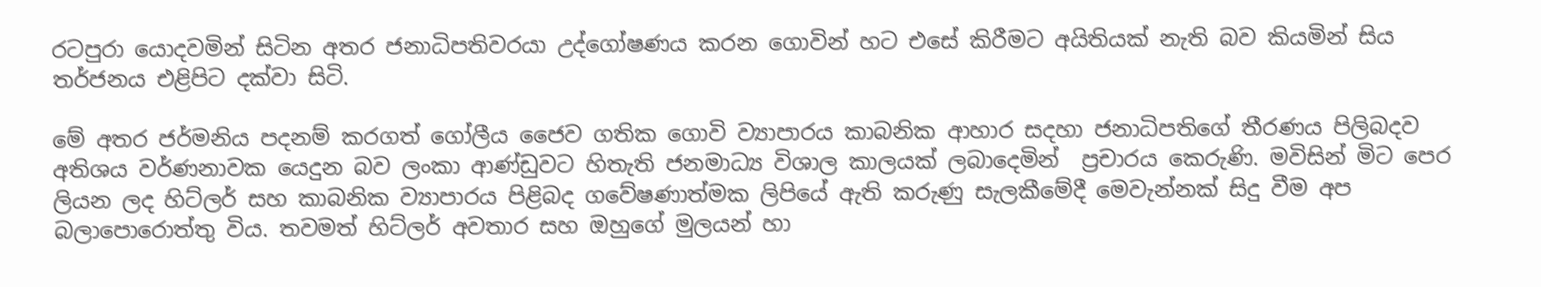රටපුරා යොදවමින් සිටින අතර ජනාධිපතිවරයා උද්ගෝෂණය කරන ගොවින් හට එසේ කිරීමට අයිතියක් නැති බව කියමින් සිය තර්ජනය එළිපිට දක්වා සිටි.

මේ අතර ජර්මනිය පදනම් කරගත් ගෝලීය ජෛව ගතික ගොවි ව්‍යාපාරය කාබනික ආහාර සදහා ජනාධිපතිගේ තීරණය පිලිබදව අතිශය වර්ණනාවක යෙදුන බව ලංකා ආණ්ඩුවට හිතැති ජනමාධ්‍ය විශාල කාලයක් ලබාදෙමින්  ප්‍රචාරය කෙරුණි. මවිසින් මිට පෙර ලියන ලද හිට්ලර් සහ කාබනික ව්‍යාපාරය පිළිබද ගවේෂණාත්මක ලිපියේ ඇති කරුණු සැලකීමේදී මෙවැන්නක් සිදු වීම අප බලාපොරොත්තු විය. තවමත් හිට්ලර් අවතාර සහ ඔහුගේ මුලයන් හා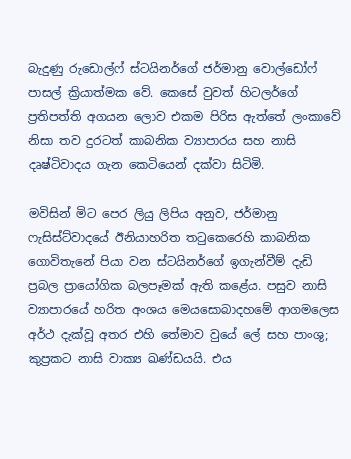බැදුණු රුඩොල්ෆ් ස්ටයිනර්ගේ ජර්මානු වොල්ඩෝෆ් පාසල් ක්‍රියාත්මක වේ. කෙසේ වුවත් හිටලර්ගේ ප්‍රතිපත්ති අගයන ලොව එකම පිරිස ඇත්තේ ලංකාවේ නිසා තව දුරටත් කාබනික ව්‍යාපාරය සහ නාසි දෘෂ්ටිවාදය ගැන කෙටියෙන් දක්වා සිටිමි.

මවිසින් මිට පෙර ලියු ලිපිය අනුව, ජර්මානු ෆැසිස්ට්වාදයේ ඊනියාහරිත තටුකෙරෙහි කාබනික ගොවිතැනේ පියා වන ස්ටයිනර්ගේ ඉගැන්වීම් දැඩි ප්‍රබල ප්‍රායෝගික බලපෑමක් ඇති කළේය. පසුව නාසි ව්‍යාපාරයේ හරිත අංශය මෙයසොබාදහමේ ආගමලෙස අර්ථ දැක්වූ අතර එහි තේමාව වුයේ ලේ සහ පාංශු; කුප්‍රකට නාසි වාක්‍ය ඛණ්ඩයයි. එය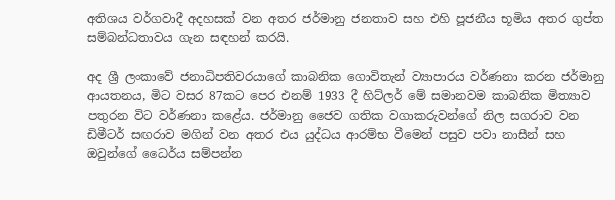අතිශය වර්ගවාදී අදහසක් වන අතර ජර්මානු ජනතාව සහ එහි පූජනීය භූමිය අතර ගුප්ත සම්බන්ධතාවය ගැන සඳහන් කරයි.

අද ශ්‍රී ලංකාවේ ජනාධිපතිවරයාගේ කාබනික ගොවිතැන් ව්‍යාපාරය වර්ණනා කරන ජර්මානු ආයතනය, මිට වසර 87කට පෙර එනම් 1933 දී හිට්ලර් මේ සමානවම කාබනික මිත්‍යාව පතුරන විට වර්ණනා කළේය. ජර්මානු ජෛව ගතික වගාකරුවන්ගේ නිල සගරාව වන ඩිමීටර් සඟරාව මගින් වන අතර එය යුද්ධය ආරම්භ වීමෙන් පසුව පවා නාසීන් සහ ඔවුන්ගේ ධෛර්ය සම්පන්න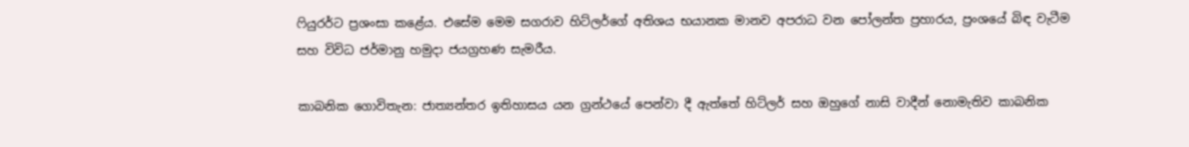ෆියුරර්ට ප්‍රශංසා කළේය. එසේම මෙම සගරාව හිට්ලර්ගේ අතිශය භයානක මානව අපරාධ වන පෝලන්ත ප්‍රහාරය, ප්‍රංශයේ බිඳ වැටීම සහ විවිධ ජර්මානු හමුදා ජයග්‍රහණ සැමරීය.

කාබනික ගොවිතැන: ජාත්‍යන්තර ඉතිහාසය යන ග්‍රන්ථයේ පෙන්වා දී ඇත්තේ හිට්ලර් සහ ඔහුගේ නාසි වාදීන් නොමැතිව කාබනික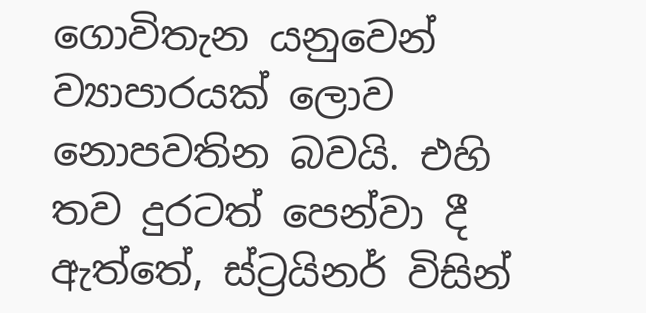ගොවිතැන යනුවෙන් ව්‍යාපාරයක් ලොව නොපවතින බවයි. එහි තව දුරටත් පෙන්වා දී ඇත්තේ, ස්ට්‍රයිනර් විසින්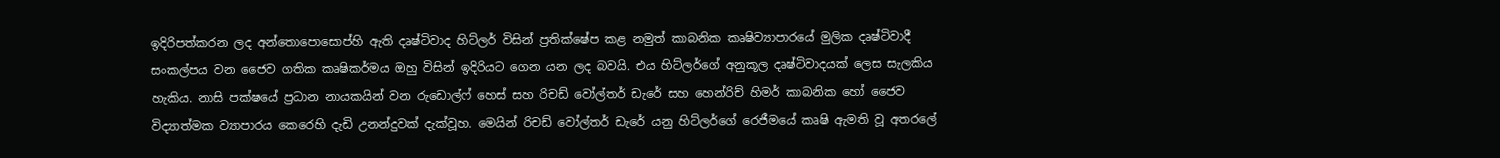ඉදිරිපත්කරන ලද අන්තොපොසොප්හි ඇති දෘෂ්ටිවාද හිට්ලර් විසින් ප්‍රතික්ෂේප කළ නමුත් කාබනික කෘෂිව්‍යාපාරයේ මුලික දෘෂ්ටිවාදී සංකල්පය වන ජෛව ගතික කෘෂිකර්මය ඔහු විසින් ඉදිරියට ගෙන යන ලද බවයි. එය හිට්ලර්ගේ අනුකූල දෘෂ්ටිවාදයක් ලෙස සැලකිය හැකිය. නාසි පක්ෂයේ ප්‍රධාන නායකයින් වන රුඩොල්ෆ් හෙස් සහ රිචඩ් වෝල්තර් ඩැරේ සහ හෙන්රිච් හිමර් කාබනික හෝ ජෛව විද්‍යාත්මක ව්‍යාපාරය කෙරෙහි දැඩි උනන්දුවක් දැක්වූහ. මෙයින් රිචඩ් වෝල්තර් ඩැරේ යනු හිට්ලර්ගේ රෙජීමයේ කෘෂි ඇමති වූ අතරලේ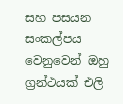සහ පසයන සංකල්පය වෙනුවෙන් ඔහු ග්‍රන්ථයක් එලි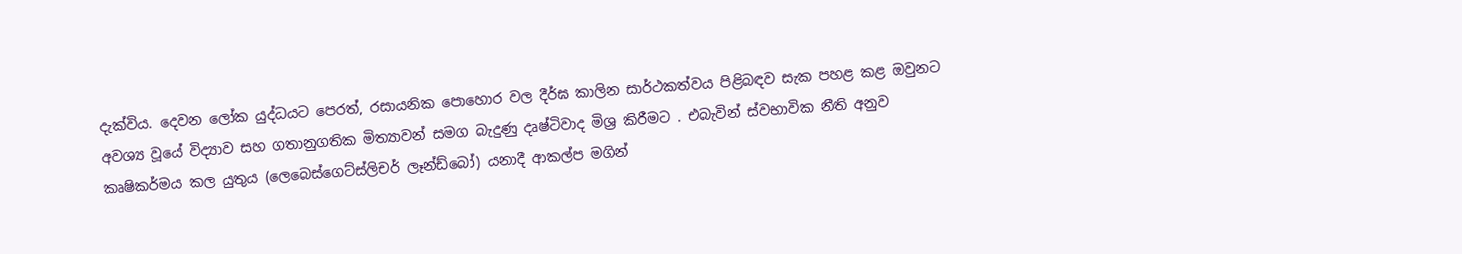දැක්විය. දෙවන ලෝක යුද්ධයට පෙරත්, රසායනික පොහොර වල දීර්ඝ කාලින සාර්ථකත්වය පිළිබඳව සැක පහළ කළ ඔවුනට අවශ්‍ය වූයේ විද්‍යාව සහ ගතානුගතික මිත්‍යාවන් සමග බැදුණු දෘෂ්ටිවාද මිශ්‍ර කිරීමට . එබැවින් ස්වභාවික නීති අනුව කෘෂිකර්මය කල යුතුය (ලෙබෙස්ගෙට්ස්ලිචර් ලෑන්ඩ්බෝ) යනාදී ආකල්ප මගින්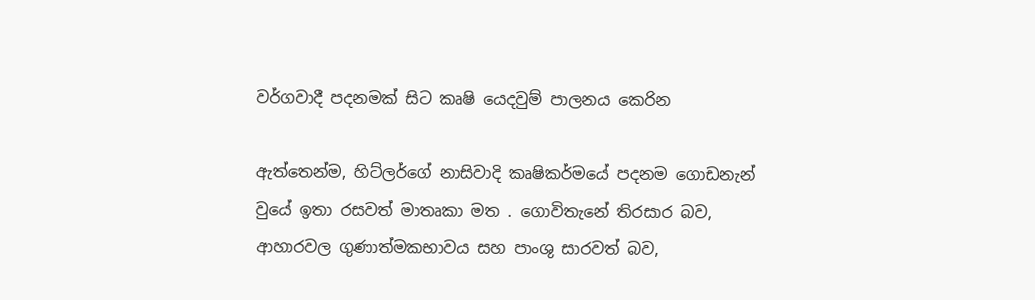වර්ගවාදී පදනමක් සිට කෘෂි යෙදවුම් පාලනය කෙරින

ඇත්තෙන්ම, හිට්ලර්ගේ නාසිවාදි කෘෂිකර්මයේ පදනම ගොඩනැන් වුයේ ඉතා රසවත් මාතෘකා මත . ගොවිතැනේ තිරසාර බව, ආහාරවල ගුණාත්මකභාවය සහ පාංශු සාරවත් බව,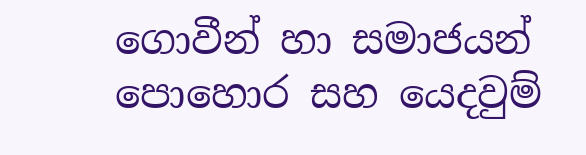ගොවීන් හා සමාජයන් පොහොර සහ යෙදවුම්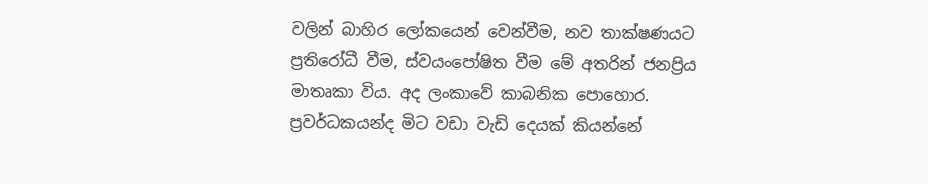වලින් බාහිර ලෝකයෙන් වෙන්වීම, නව තාක්ෂණයට ප්‍රතිරෝධී වීම, ස්වයංපෝෂිත වීම මේ අතරින් ජනප්‍රිය මාතෘකා විය. අද ලංකාවේ කාබනික පොහොර. ප්‍රවර්ධකයන්ද මිට වඩා වැඩි දෙයක් කියන්නේ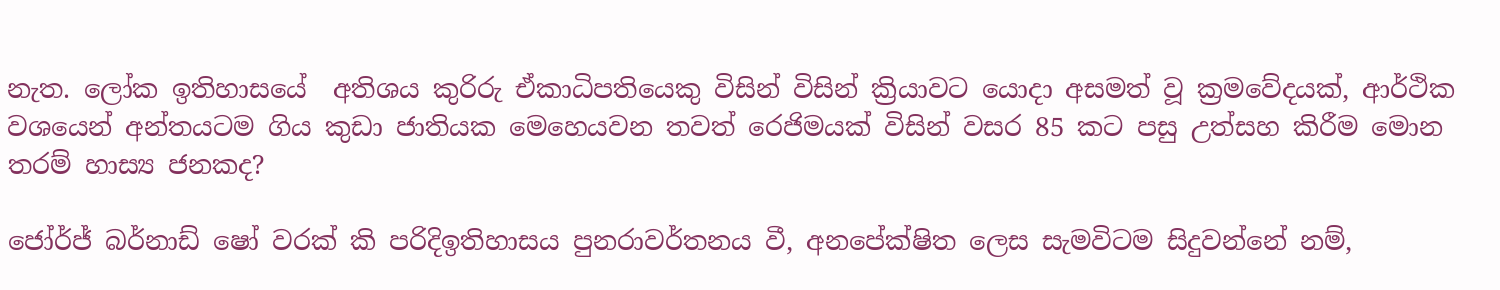නැත. ලෝක ඉතිහාසයේ  අතිශය කුරිරු ඒකාධිපතියෙකු විසින් විසින් ක්‍රියාවට යොදා අසමත් වූ ක්‍රමවේදයක්, ආර්ථික වශයෙන් අන්තයටම ගිය කුඩා ජාතියක මෙහෙයවන තවත් රෙජිමයක් විසින් වසර 85 කට පසු උත්සහ කිරීම මොන තරම් හාස්‍ය ජනකද?

ජෝර්ජ් බර්නාඩ් ෂෝ වරක් කි පරිදිඉතිහාසය පුනරාවර්තනය වී, අනපේක්ෂිත ලෙස සැමවිටම සිදුවන්නේ නම්,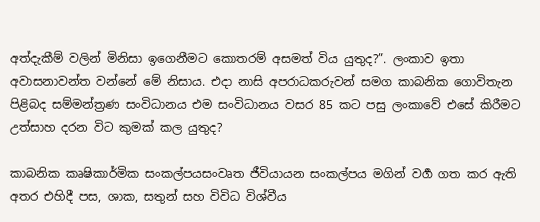අත්දැකීම් වලින් මිනිසා ඉගෙනීමට කොතරම් අසමත් විය යුතුද?”. ලංකාව ඉතා අවාසනාවන්ත වන්නේ මේ නිසාය. එදා නාසි අපරාධකරුවන් සමග කාබනික ගොවිතැන පිළිබද සම්මන්ත්‍රණ සංවිධානය එම සංවිධානය වසර 85 කට පසු ලංකාවේ එසේ කිරීමට උත්සාහ දරන විට කුමක් කල යුතුද?

කාබනික කෘෂිකාර්මික සංකල්පයසංවෘත ජීවියායන සංකල්පය මගින් වර්‍ග ගත කර ඇති අතර එහිදී පස, ශාක, සතුන් සහ විවිධ විශ්වීය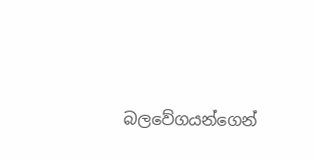බලවේගයන්ගෙන්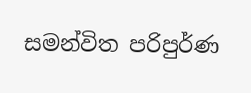සමන්විත පරිපුර්ණ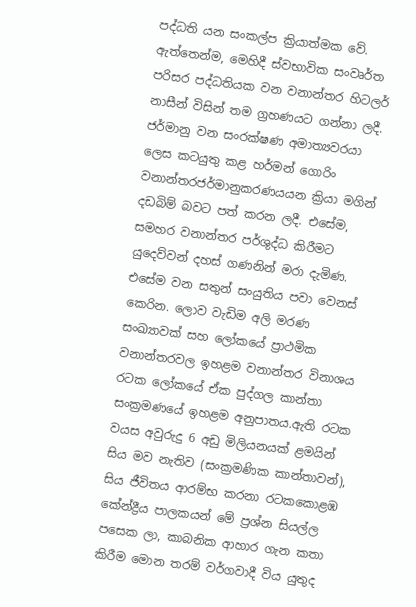පද්ධති යන සංකල්ප ක්‍රියාත්මක වේ. ඇත්තෙන්ම, මෙහිදී ස්වභාවික සංවෘර්ත පරිසර පද්ධතියක වන වනාන්තර හිටලර් නාසීන් විසින් තම ග්‍රහණයට ගන්නා ලදී. ජර්මානු වන සංරක්ෂණ අමාත්‍යවරයා ලෙස කටයුතු කළ හර්මන් ගොරිං වනාන්තරජර්මානුකරණයයන ක්‍රියා මගින් දඩබිම් බවට පත් කරන ලදී. එසේම, සමහර වනාන්තර පර්ශුද්ධ කිරීමට යුදෙව්වන් දහස් ගණනින් මරා දැමිණ. එසේම වන සතුන් සංයුතිය පවා වෙනස් කෙරින. ලොව වැඩිම අලි මරණ සංඛ්‍යාවක් සහ ලෝකයේ ප්‍රාථමික වනාන්තරවල ඉහළම වනාන්තර විනාශය  රටක ලෝකයේ ඒක පුද්ගල කාන්තා සංක්‍රමණයේ ඉහළම අනුපාතය.ඇති රටක වයස අවුරුදු 6 අඩු මිලියනයක් ළමයින් සිය මව නැතිව (සංක්‍රමණික කාන්තාවන්), සිය ජීවිතය ආරම්භ කරනා රටකකොළඹ කේන්ද්‍රීය පාලකයන් මේ ප්‍රශ්න සියල්ල පසෙක ලා, කාබනික ආහාර ගැන කතා කිරීම මොන තරම් වර්ගවාදී විය යුතුද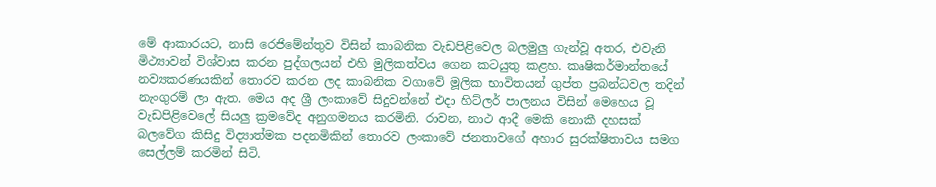මේ ආකාරයට, නාසි රෙජිමේන්තුව විසින් කාබනික වැඩපිළිවෙල බලමුලු ගැන්වූ අතර, එවැනි මිථ්‍යාවන් විශ්වාස කරන පුද්ගලයන් එහි මුලිකත්වය ගෙන කටයුතු කළහ. කෘෂිකර්මාන්තයේ නව්‍යකරණයකින් තොරව කරන ලද කාබනික වගාවේ මූලික භාවිතයන් ගුප්ත ප්‍රබන්ධවල තදින් නැංගුරම් ලා ඇත. මෙය අද ශ්‍රී ලංකාවේ සිදුවන්නේ එදා හිට්ලර් පාලනය විසින් මෙහෙය වූ වැඩපිළිවෙලේ සියලු ක්‍රමවේද අනුගමනය කරමිනි. රාවන, නාථ ආදී මෙකි නොකී දහසක් බලවේග කිසිදු විද්‍යාත්මක පදනමිකින් තොරව ලංකාවේ ජනතාවගේ අහාර සුරක්ෂිතාවය සමග සෙල්ලම් කරමින් සිටි.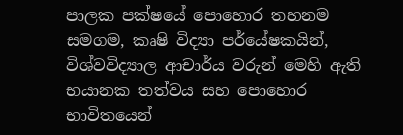පාලක පක්ෂයේ පොහොර තහනම සමගම, කෘෂි විද්‍යා පර්යේෂකයින්, විශ්වවිද්‍යාල ආචාර්ය වරුන් මෙහි ඇති භයානක තත්වය සහ පොහොර භාවිතයෙන්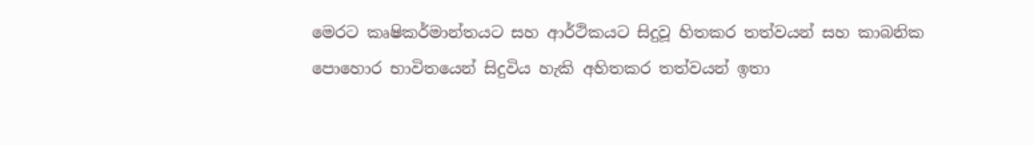මෙරට කෘෂිකර්මාන්තයට සහ ආර්ථිකයට සිදුවූ හිතකර තත්වයන් සහ කාබනික පොහොර භාවිතයෙන් සිදුවිය හැකි අහිතකර තත්වයන් ඉතා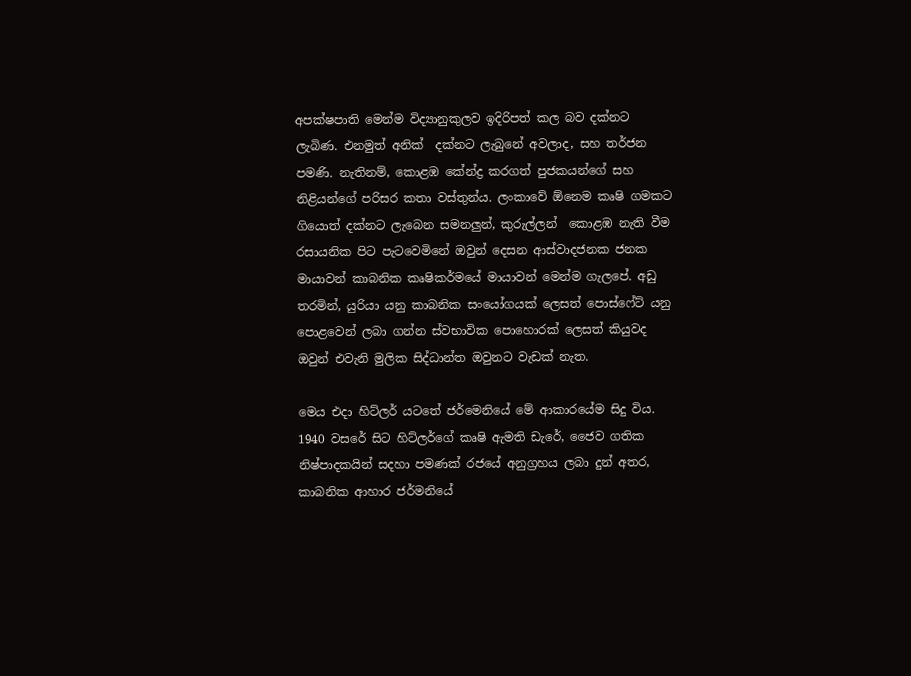අපක්ෂපාති මෙන්ම විද්‍යානුකුලව ඉදිරිපත් කල බව දක්නට ලැබිණ. එනමුත් අනික්  දක්නට ලැබුනේ අවලාද, සහ තර්ජන පමණි. නැතිනම්, කොළඹ කේන්ද්‍ර කරගත් පුජකයන්ගේ සහ නිළියන්ගේ පරිසර කතා වස්තුන්ය. ලංකාවේ ඕනෙම කෘෂි ගමකට ගියොත් දක්නට ලැබෙන සමනලුන්, කුරුල්ලන්  කොළඹ නැති වීම රසායනික පිට පැටවෙමිනේ ඔවුන් දෙසන ආස්වාදජනක ජනක මායාවන් කාබනික කෘෂිකර්මයේ මායාවන් මෙන්ම ගැලපේ. අඩු තරමින්, යුරියා යනු කාබනික සංයෝගයක් ලෙසත් පොස්ෆේට් යනු පොළවෙන් ලබා ගන්න ස්වභාවික පොහොරක් ලෙසත් කියුවද ඔවුන් එවැනි මුලික සිද්ධාන්ත ඔවුනට වැඩක් නැත.

මෙය එදා හිට්ලර් යටතේ ජර්මෙනියේ මේ ආකාරයේම සිදු විය. 1940 වසරේ සිට හිට්ලර්ගේ කෘෂි ඇමති ඩැරේ, ජෛව ගතික නිෂ්පාදකයින් සදහා පමණක් රජයේ අනුග්‍රහය ලබා දුන් අතර, කාබනික ආහාර ජර්මනියේ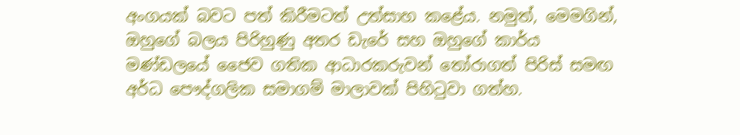අංගයක් බවට පත් කිරීමටත් උත්සාහ කළේය. නමුත්, මෙමගින්, ඔහුගේ බලය පිරිහුණු අතර ඩැරේ සහ ඔහුගේ කාර්ය මණ්ඩලයේ ජෛව ගතික ආධාරකරුවන් තෝරාගත් පිරිස් සමඟ අර්ධ පෞද්ගලික සමාගම් මාලාවක් පිහිටුවා ගත්හ.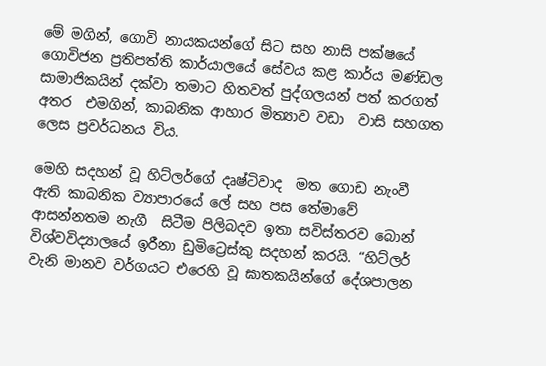මේ මගින්, ගොවි නායකයන්ගේ සිට සහ නාසි පක්ෂයේ ගොවිජන ප්‍රතිපත්ති කාර්යාලයේ සේවය කළ කාර්ය මණ්ඩල සාමාජිකයින් දක්වා තමාට හිතවත් පුද්ගලයන් පත් කරගත් අතර  එමගින්, කාබනික ආහාර මිත්‍යාව වඩා  වාසි සහගත ලෙස ප්‍රවර්ධනය විය.

මෙහි සදහන් වූ හිට්ලර්ගේ දෘෂ්ටිවාද  මත ගොඩ නැංවී ඇති කාබනික ව්‍යාපාරයේ ලේ සහ පස තේමාවේ ආසන්නතම නැගී  සිටීම පිලිබදව ඉතා සවිස්තරව බොන් විශ්වවිද්‍යාලයේ ඉරීනා ඩුමිට්‍රෙස්කු සදහන් කරයි. “හිට්ලර් වැනි මානව වර්ගයට එරෙහි වූ ඝාතකයින්ගේ දේශපාලන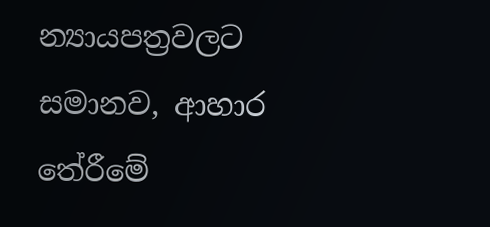න්‍යායපත්‍රවලට සමානව, ආහාර තේරීමේ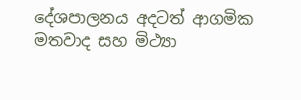දේශපාලනය අදටත් ආගමික මතවාද සහ මිථ්‍යා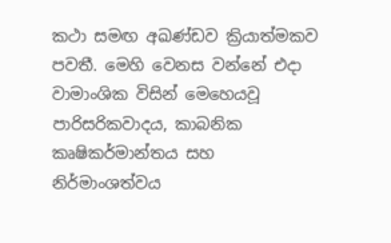කථා සමඟ අඛණ්ඩව ක්‍රියාත්මකව පවතී. මෙහි වෙනස වන්නේ එදා වාමාංශික විසින් මෙහෙයවූ පාරිසරිකවාදය, කාබනික කෘෂිකර්මාන්තය සහ නිර්මාංශත්වය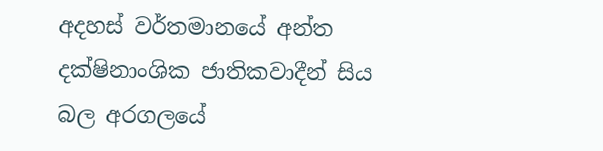අදහස් වර්තමානයේ අන්ත දක්ෂිනාංශික ජාතිකවාදීන් සිය  බල අරගලයේ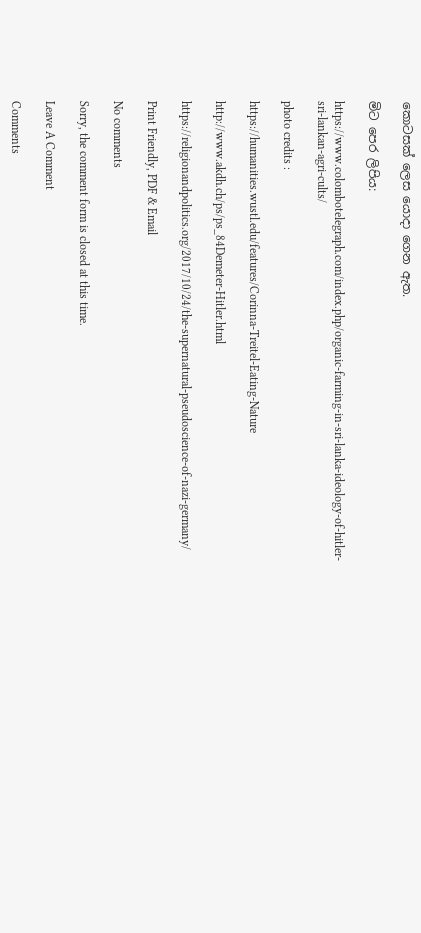කොටසක් ලෙස යොදා ගෙන ඇත.

මිට පෙර ලිපිය:

https://www.colombotelegraph.com/index.php/organic-farming-in-sri-lanka-ideology-of-hitler-sri-lankan-agri-cults/

photo credits :

https://humanities.wustl.edu/features/Corinna-Treitel-Eating-Nature

http://www.akdh.ch/ps/ps_84Demeter-Hitler.html

https://religionandpolitics.org/2017/10/24/the-supernatural-pseudoscience-of-nazi-germany/

Print Friendly, PDF & Email

No comments

Sorry, the comment form is closed at this time.

Leave A Comment

Comments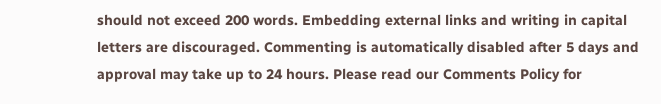should not exceed 200 words. Embedding external links and writing in capital letters are discouraged. Commenting is automatically disabled after 5 days and approval may take up to 24 hours. Please read our Comments Policy for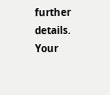further details. Your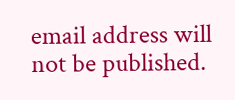email address will not be published.